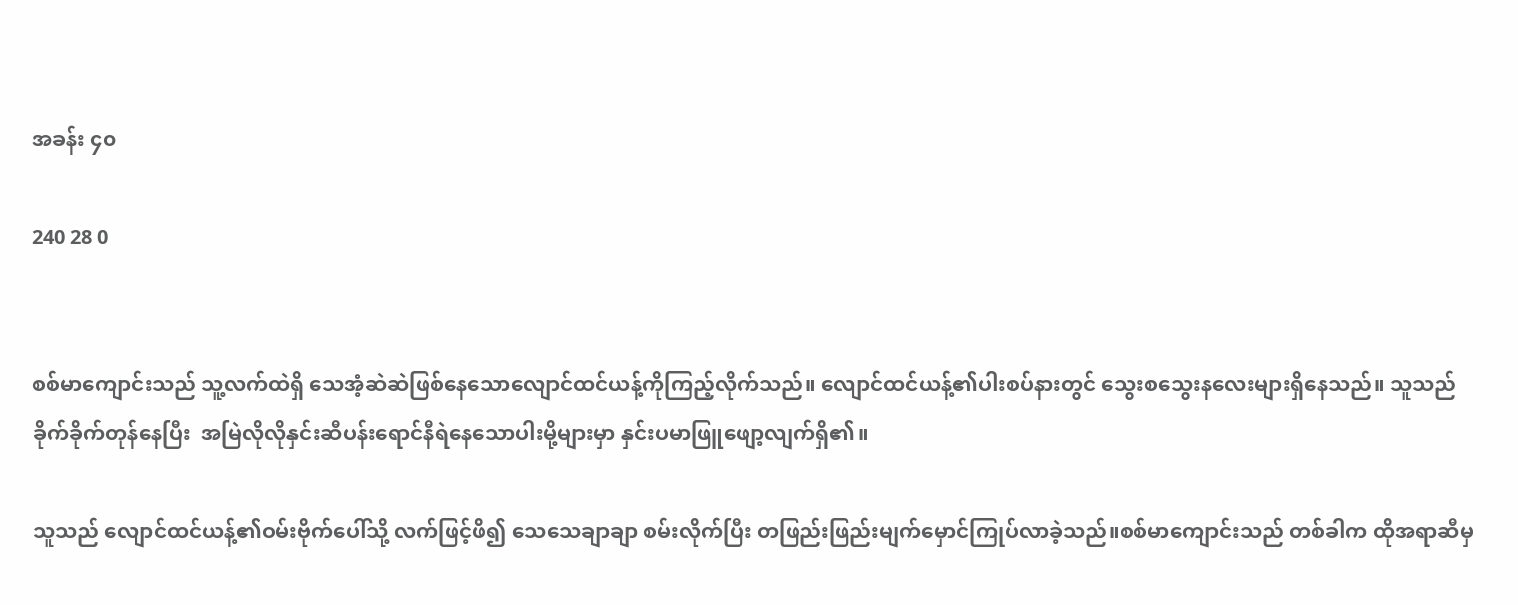အခန်း ၄၀

240 28 0


စစ်မာကျောင်းသည် သူ့လက်ထဲရှိ သေအံ့ဆဲဆဲဖြစ်နေသောလျောင်ထင်ယန့်ကိုကြည့်လိုက်သည်။ လျောင်ထင်ယန့်၏ပါးစပ်နားတွင် သွေးစသွေးနလေးများရှိနေသည်။ သူသည် ခိုက်ခိုက်တုန်နေပြီး  အမြဲလိုလိုနှင်းဆီပန်းရောင်နီရဲနေသောပါးမို့များမှာ နှင်းပမာဖြူဖျော့လျက်ရှိ၏။

သူသည် လျောင်ထင်ယန့်၏ဝမ်းဗိုက်ပေါ်သို့ လက်ဖြင့်ဖိ၍ သေသေချာချာ စမ်းလိုက်ပြီး‌ တဖြည်းဖြည်းမျက်မှောင်ကြုပ်လာခဲ့သည်။စစ်မာကျောင်းသည် တစ်ခါက ထိုအရာဆီမှ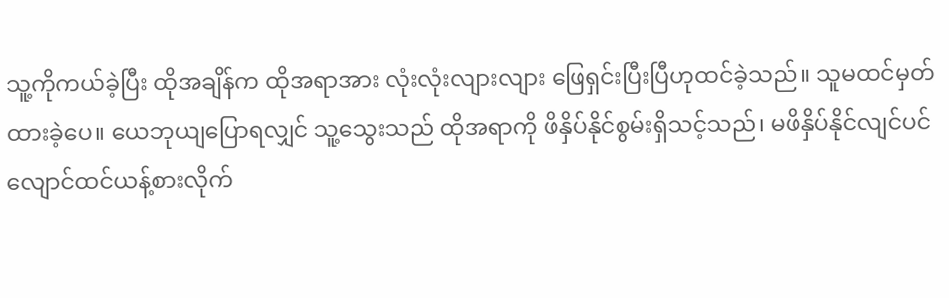သူ့ကိုကယ်ခဲ့ပြီး ထိုအချိန်က ထိုအရာအား လုံးလုံးလျားလျား ဖြေရှင်းပြီးပြီဟုထင်ခဲ့သည်။ သူမထင်မှတ်ထားခဲ့ပေ။ ယေဘုယျပြောရလျှင် သူ့သွေးသည် ထိုအရာကို ဖိနှိပ်နိုင်စွမ်းရှိသင့်သည်၊ မဖိနှိပ်နိုင်လျင်ပင် လျောင်ထင်ယန့်စားလိုက်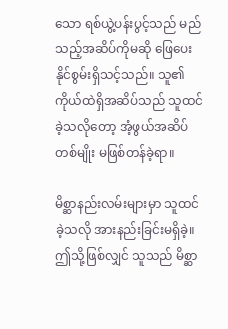သော ရစ်ယွဲ့ပန်းပွင့်သည် မည်သည့်အဆိပ်ကိုမဆို ဖြေပေးနိုင်စွမ်းရှိသင့်သည်။ သူ၏ကိုယ်ထဲရှိအဆိပ်သည် သူထင်ခဲ့သလိုတော့ အံ့ဖွယ်အဆိပ်တစ်မျိုး မဖြစ်တန်ခဲ့ရာ။

မိစ္ဆာနည်းလမ်းများမှာ သူထင်ခဲ့သလို အားနည်းခြင်းမရှိခဲ့။ ဤသို့ဖြစ်လျှင် သူသည် မိစ္ဆာ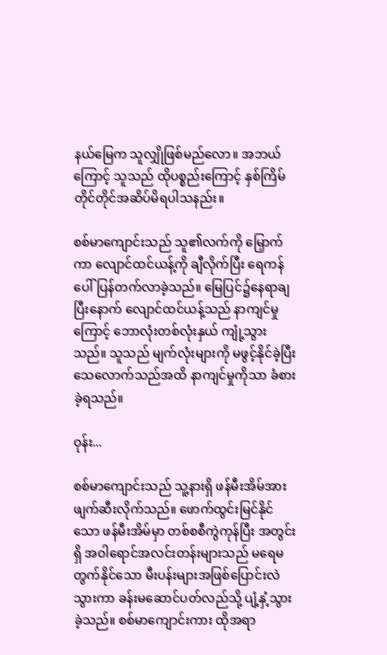နယ်မြေက သူလျှိုဖြစ်မည်လော။ အဘယ်ကြောင့် သူသည် ထိုပစ္စည်းကြောင့် နှစ်ကြိမ်တိုင်တိုင်အဆိပ်မိရပါသနည်း။

စစ်မာကျောင်းသည် သူ၏လက်ကို မြှောက်ကာ လျောင်ထင်ယန့်ကို ချီလိုက်ပြီး ရေကန်ပေါ်ပြန်တက်လာခဲ့သည်။ မြေပြင်၌နေရာချပြီးနောက် လျောင်ထင်ယန့်သည် နာကျင်မှုကြောင့် ဘောလုံးတစ်လုံးနှယ် ကျုံ့သွားသည်။ သူသည် မျက်လုံးများကို မဖွင့်နိုင်ခဲ့ပြီး သေလောက်သည်အထိ နာကျင်မှုကိုသာ ခံစားခဲ့ရသည်။

ဝုန်း...

စစ်မာကျောင်းသည် သူ့နားရှိ ဖန်မီးအိမ်အား ဖျက်ဆီးလိုက်သည်။ ဖောက်ထွင်းမြင်နိုင်သော ဖန်မီးအိမ်မှာ တစ်စစီကွဲကုန်ပြီး အတွင်းရှိ အဝါရောင်အလင်းတန်းများသည် မရေမတွက်နိုင်သော မီးပန်းများအဖြစ်ပြောင်းလဲသွားကာ ခန်းမဆောင်ပတ်လည်သို့ ပျံ့နှံ့သွားခဲ့သည်။ စစ်မာကျောင်းကား ထိုအရာ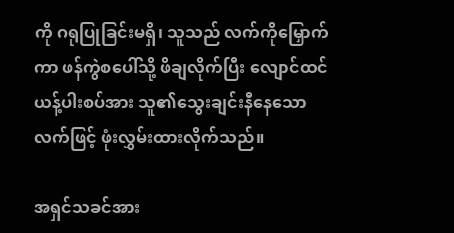ကို ဂရုပြုခြင်းမရှိ၊ သူသည် လက်ကိုမြှောက်ကာ ဖန်ကွဲစပေါ်သို့ ဖိချလိုက်ပြီး လျောင်ထင်ယန့်ပါးစပ်အား သူ၏သွေးချင်းနီနေသောလက်ဖြင့် ဖုံးလွှမ်းထားလိုက်သည်။

အရှင်သခင်အား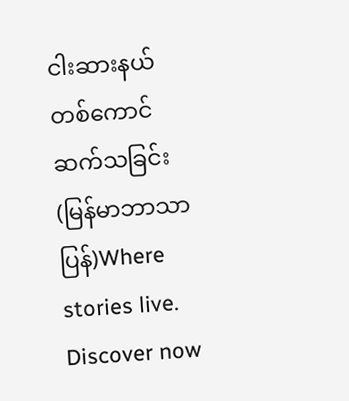ငါးဆားနယ်တစ်ကောင် ဆက်သခြင်း (မြန်မာဘာသာပြန်)Where stories live. Discover now